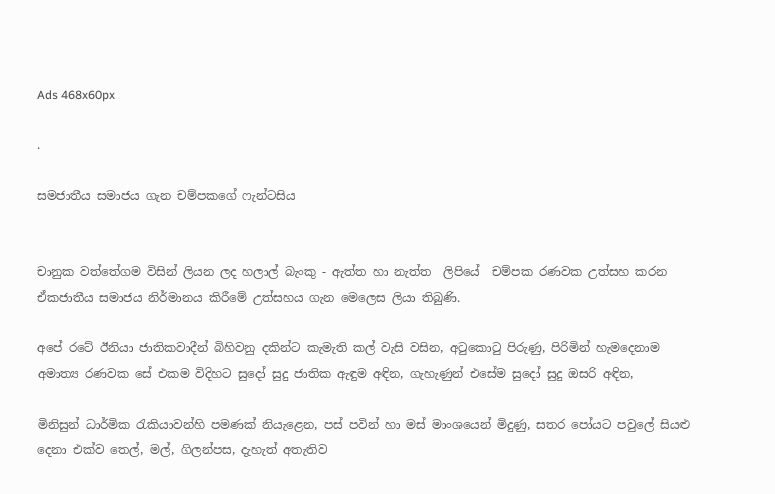Ads 468x60px

.

සමජාතීය සමාජය ගැන චම්පකගේ ෆැන්ටසිය


චානුක වත්තේගම විසින් ලියන ලද හලාල් බැංකු - ඇත්ත හා නැත්ත  ලිපියේ  චම්පක රණවක උත්සහ කරන ඒකජාතීය සමාජය නිර්මානය කිරීමේ උත්සහය ගැන මෙලෙස ලියා තිබුණි.

අපේ රටේ ඊනියා ජාතිකවාදීන් බිහිවනු දකින්ට කැමැති කල් වැසි වසින, අටුකොටු පිරුණු, පිරිමින් හැමදෙනාම අමාත්‍ය රණවක සේ එකම විදිහට සුදෝ සුදු ජාතික ඇඳුම අඳින, ගැහැණුන් එසේම සුදෝ සුදු ඔසරි අඳින,

මිනිසුන් ධාර්මික රැකියාවන්හි පමණක් නියැළෙන, පස් පවින් හා මස් මාංශයෙන් මිදුණු, සතර පෝයට පවුලේ සියළු දෙනා එක්ව තෙල්, මල්, ගිලන්පස, දැහැත් අතැතිව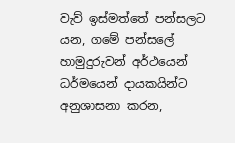වැව් ඉස්මත්තේ පන්සලට යන, ගමේ පන්සලේ හාමුදුරුවන් අර්ථයෙන් ධර්මයෙන් දායකයින්ට අනුශාසනා කරන,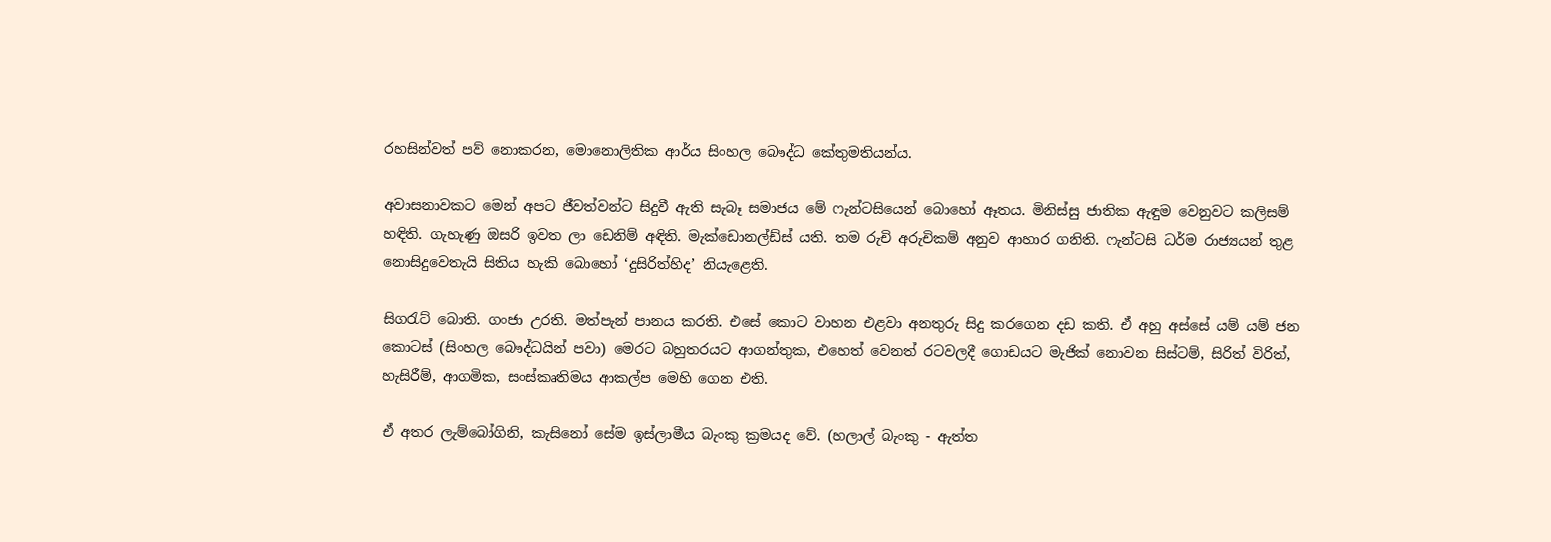රහසින්වත් පව් නොකරන, මොනොලිතික ආර්ය සිංහල බෞද්ධ කේතුමතියන්ය.

අවාසනාවකට මෙන් අපට ජීවත්වන්ට සිදුවී ඇති සැබෑ සමාජය මේ ෆැන්ටසියෙන් බොහෝ ඈතය. මිනිස්සු ජාතික ඇඳුම වෙනුවට කලිසම් හඳිති. ගැහැණු ඔසරි ඉවත ලා ඩෙනිම් අඳිති. මැක්ඩොනල්ඩ්ස් යති. තම රුචි අරුචිකම් අනුව ආහාර ගනිති. ෆැන්ටසි ධර්ම රාජ්‍යයන් තුළ නොසිදුවෙතැයි සිතිය හැකි බොහෝ ‘දුසිරිත්හිද’ නියැළෙති.

සිගරැට් බොති. ගංජා උරති. මත්පැන් පානය කරති. එසේ කොට වාහන එළවා අනතුරු සිදු කරගෙන දඩ කති. ඒ අහු අස්සේ යම් යම් ජන කොටස් (සිංහල බෞද්ධයින් පවා) මෙරට බහුතරයට ආගන්තුක, එහෙත් වෙනත් රටවලදී ගොඩයට මැජික් නොවන සිස්ටම්, සිරිත් විරිත්, හැසිරීම්, ආගමික, සංස්කෘතිමය ආකල්ප මෙහි ගෙන එති.

ඒ අතර ලැම්බෝගිනි, කැසිනෝ සේම ඉස්ලාමීය බැංකු ක්‍රමයද වේ. (හලාල් බැංකු - ඇත්ත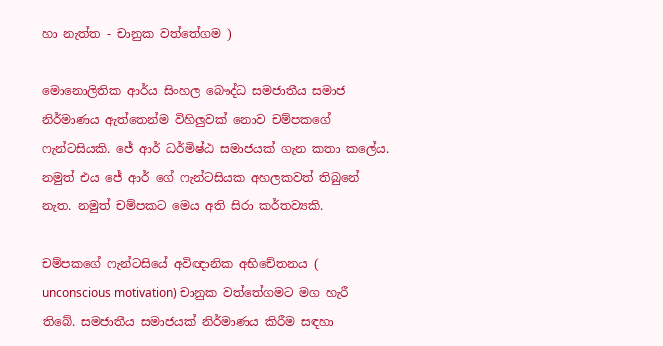හා නැත්ත - චානුක වත්තේගම )

මොනොලිතික ආර්ය සිංහල බෞද්ධ සමජාතීය සමාජ නිර්මාණය ඇත්තෙන්ම විහිලුවක් නොව චම්පකගේ ෆැන්ටසියකි. ජේ ආර් ධර්මිෂ්ඨ සමාජයක් ගැන කතා කලේය. නමුත් එය ජේ ආර් ගේ ෆැන්ටසියක අහලකවත් තිබුනේ නැත. නමුත් චම්පකට මෙය අති සිරා කර්තව්‍යකි.

චම්පකගේ ෆැන්ටසියේ අවිඥානික අභිචේතනය ( unconscious motivation) චානුක වත්තේගමට මග හැරී තිබේ. සමජාතීය සමාජයක් නිර්මාණය කිරීම සඳහා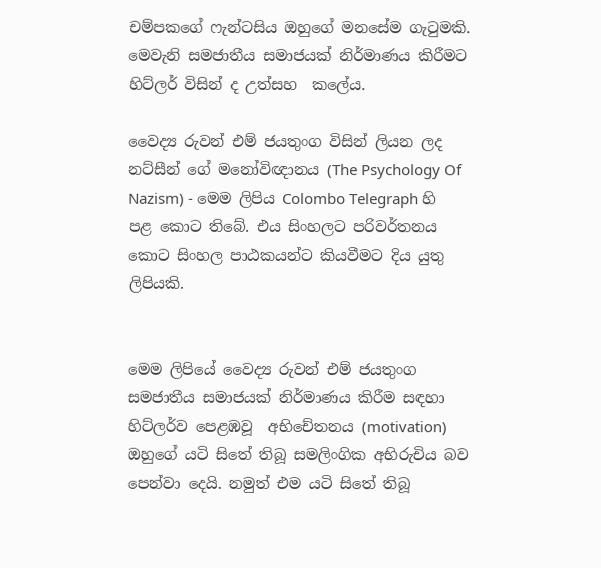චම්පකගේ ෆැන්ටසිය ඔහුගේ මනසේම ගැටුමකි. මෙවැනි සමජාතීය සමාජයක් නිර්මාණය කිරීමට හිට්ලර් විසින් ද උත්සහ  කලේය.

වෛද්‍ය රුවන් එම් ජයතුංග විසින් ලියන ලද නට්සීන් ගේ මනෝවිඥානය (The Psychology Of Nazism) - මෙම ලිපිය Colombo Telegraph හි පළ කොට තිබේ. එය සිංහලට පරිවර්තනය කොට සිංහල පාඨකයන්ට කියවීමට දිය යුතු ලිපියකි.


මෙම ලිපියේ වෛද්‍ය රුවන් එම් ජයතුංග සමජාතීය සමාජයක් නිර්මාණය කිරීම සඳහා හිට්ලර්ව පෙළඹවූ  අභිචේතනය (motivation)  ඔහුගේ යටි සිතේ තිබූ සමලිංගික අභිරුචිය බව පෙන්වා දෙයි. නමුත් එම යටි සිතේ තිබූ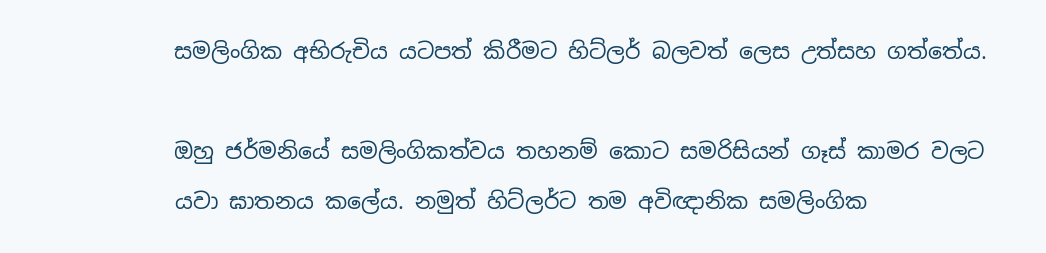සමලිංගික අභිරුචිය යටපත් කිරීමට හිට්ලර් බලවත් ලෙස උත්සහ ගත්තේය.

ඔහු ජර්මනියේ සමලිංගිකත්වය තහනම් කොට සමරිසියන් ගෑස් කාමර වලට යවා ඝාතනය කලේය. නමුත් හිට්ලර්ට තම අවිඥානික සමලිංගික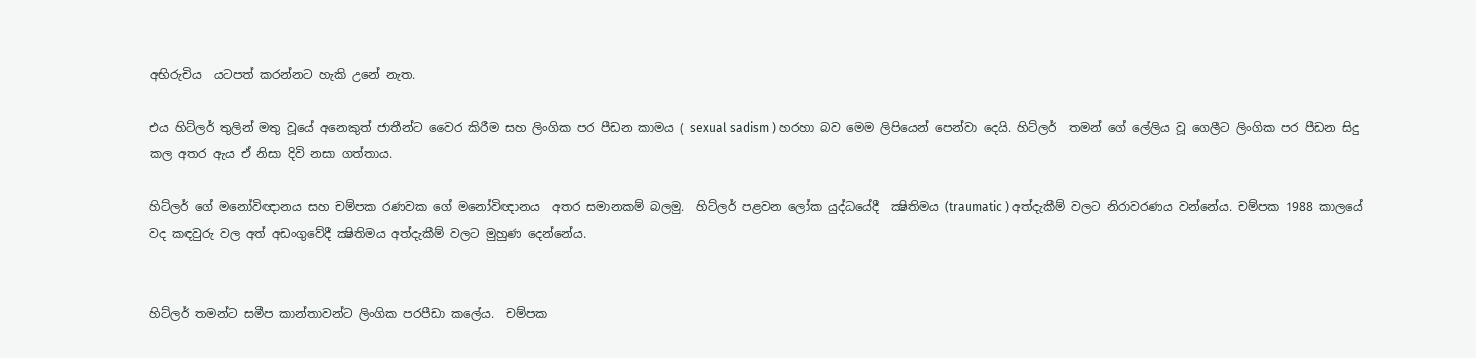අභිරුචිය  යටපත් කරන්නට හැකි උනේ නැත.

එය හිට්ලර් තුලින් මතු වූයේ අනෙකුත් ජාතීන්ට වෛර කිරීම සහ ලිංගික පර පීඩන කාමය ( sexual sadism ) හරහා බව මෙම ලිපියෙන් පෙන්වා දෙයි. හිට්ලර්  තමන් ගේ ලේලිය වූ ගෙලීට ලිංගික පර පීඩන සිදු කල අතර ඇය ඒ නිසා දිවි නසා ගත්තාය.

හිට්ලර් ගේ මනෝවිඥානය සහ චම්පක රණවක ගේ මනෝවිඥානය  අතර සමානකම් බලමු.  හිට්ලර් පළවන ලෝක යුද්ධයේදී  ක්‍ෂිතිමය (traumatic ) අත්දැකීම් වලට නිරාවරණය වන්නේය. චම්පක 1988 කාලයේ වද කඳවුරු වල අත් අඩංගුවේදී ක්‍ෂිතිමය අත්දැකීම් වලට මුහුණ දෙන්නේය.


හිට්ලර් තමන්ට සමීප කාන්තාවන්ට ලිංගික පරපීඩා කලේය.  චම්පක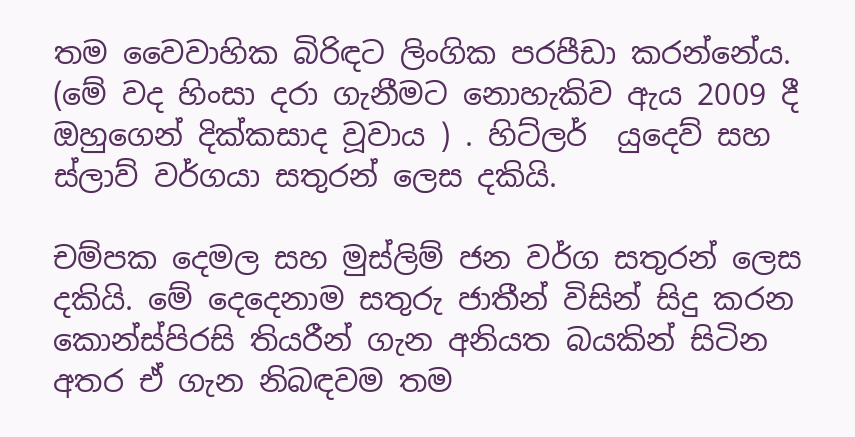තම වෛවාහික බිරිඳට ලිංගික පරපීඩා කරන්නේය. (මේ වද හිංසා දරා ගැනීමට නොහැකිව ඇය 2009 දී ඔහුගෙන් දික්කසාද වූවාය ) . හිට්ලර්  යුදෙව් සහ ස්ලාව් වර්ගයා සතුරන් ලෙස දකියි.

චම්පක දෙමල සහ මුස්ලිම් ජන වර්ග සතුරන් ලෙස දකියි. මේ දෙදෙනාම සතුරු ජාතීන් විසින් සිදු කරන කොන්ස්පිරසි තියරීන් ගැන අනියත බයකින් සිටින  අතර ඒ ගැන නිබඳවම තම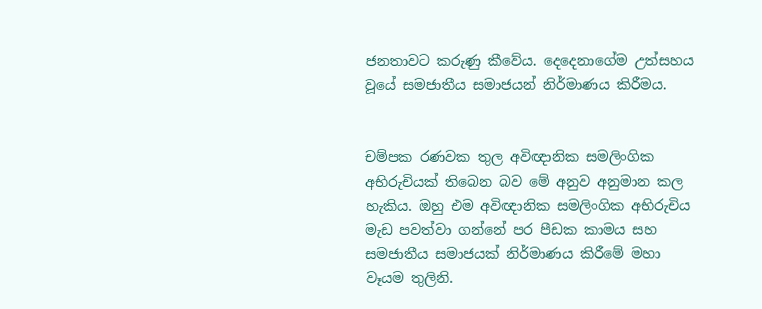ජනතාවට කරුණු කීවේය. දෙදෙනාගේම උත්සහය වූයේ සමජාතීය සමාජයන් නිර්මාණය කිරීමය.


චම්පක රණවක තුල අවිඥානික සමලිංගික අභිරුචියක් තිබෙන බව මේ අනුව අනුමාන කල හැකිය. ඔහු එම අවිඥානික සමලිංගික අභිරුචිය මැඩ පවත්වා ගන්නේ පර පීඩක කාමය සහ සමජාතීය සමාජයක් නිර්මාණය කිරීමේ මහා වෑයම තුලිනි.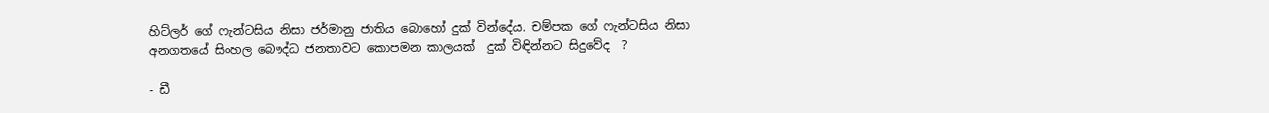හිට්ලර් ගේ ෆැන්ටසිය නිසා ජර්මානු ජාතිය බොහෝ දුක් වින්දේය. චම්පක ගේ ෆැන්ටසිය නිසා අනගතයේ සිංහල බෞද්ධ ජනතාවට කොපමන කාලයක්  දුක් විඳින්නට සිදුවේද  ?

- ඩී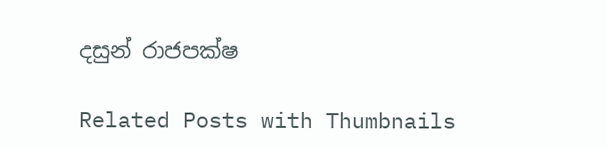දසුන් රාජපක්ෂ

Related Posts with Thumbnails